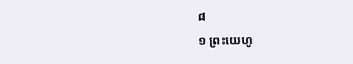៨
១ ព្រះយេហូ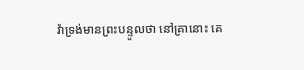វ៉ាទ្រង់មានព្រះបន្ទូលថា នៅគ្រានោះ គេ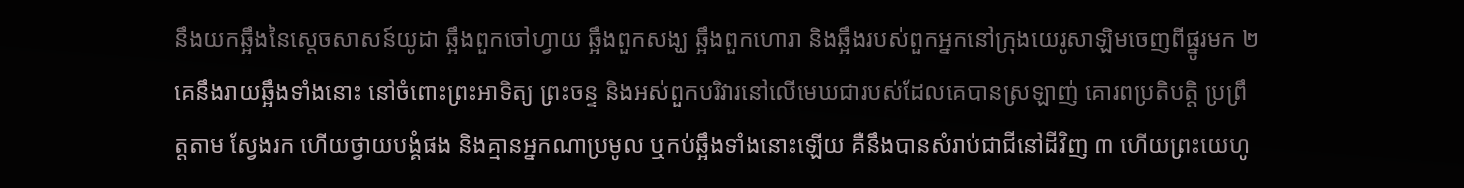នឹងយកឆ្អឹងនៃស្តេចសាសន៍យូដា ឆ្អឹងពួកចៅហ្វាយ ឆ្អឹងពួកសង្ឃ ឆ្អឹងពួកហោរា និងឆ្អឹងរបស់ពួកអ្នកនៅក្រុងយេរូសាឡិមចេញពីផ្នូរមក ២ គេនឹងរាយឆ្អឹងទាំងនោះ នៅចំពោះព្រះអាទិត្យ ព្រះចន្ទ និងអស់ពួកបរិវារនៅលើមេឃជារបស់ដែលគេបានស្រឡាញ់ គោរពប្រតិបត្តិ ប្រព្រឹត្តតាម ស្វែងរក ហើយថ្វាយបង្គំផង និងគ្មានអ្នកណាប្រមូល ឬកប់ឆ្អឹងទាំងនោះឡើយ គឺនឹងបានសំរាប់ជាជីនៅដីវិញ ៣ ហើយព្រះយេហូ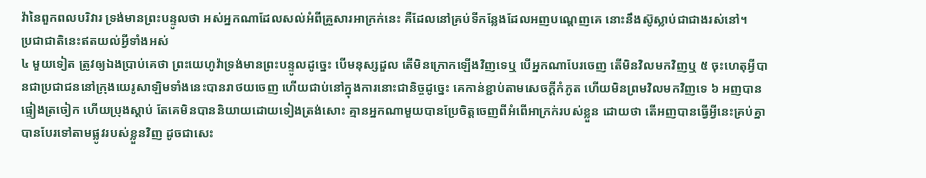វ៉ានៃពួកពលបរិវារ ទ្រង់មានព្រះបន្ទូលថា អស់អ្នកណាដែលសល់អំពីគ្រួសារអាក្រក់នេះ គឺដែលនៅគ្រប់ទីកន្លែងដែលអញបណ្តេញគេ នោះនឹងស៊ូស្លាប់ជាជាងរស់នៅ។
ប្រជាជាតិនេះឥតយល់អ្វីទាំងអស់
៤ មួយទៀត ត្រូវឲ្យឯងប្រាប់គេថា ព្រះយេហូវ៉ាទ្រង់មានព្រះបន្ទូលដូច្នេះ បើមនុស្សដួល តើមិនក្រោកឡើងវិញទេឬ បើអ្នកណាបែរចេញ តើមិនវិលមកវិញឬ ៥ ចុះហេតុអ្វីបានជាប្រជាជននៅក្រុងយេរូសាឡិមទាំងនេះបានរាថយចេញ ហើយជាប់នៅក្នុងការនោះជានិច្ចដូច្នេះ គេកាន់ខ្ជាប់តាមសេចក្តីកំភូត ហើយមិនព្រមវិលមកវិញទេ ៦ អញបានផ្ទៀងត្រចៀក ហើយប្រុងស្តាប់ តែគេមិនបាននិយាយដោយទៀងត្រង់សោះ គ្មានអ្នកណាមួយបានប្រែចិត្តចេញពីអំពើអាក្រក់របស់ខ្លួន ដោយថា តើអញបានធ្វើអ្វីនេះគ្រប់គ្នាបានបែរទៅតាមផ្លូវរបស់ខ្លួនវិញ ដូចជាសេះ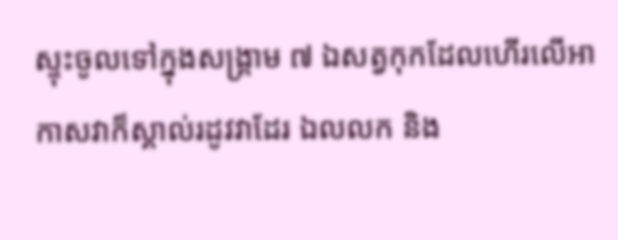ស្ទុះចូលទៅក្នុងសង្គ្រាម ៧ ឯសត្វកុកដែលហើរលើអាកាសវាក៏ស្គាល់រដូវវាដែរ ឯលលក និង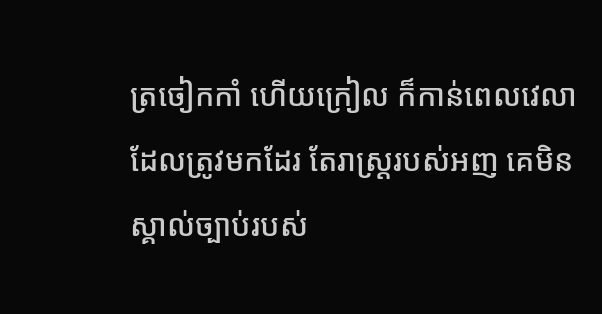ត្រចៀកកាំ ហើយក្រៀល ក៏កាន់ពេលវេលាដែលត្រូវមកដែរ តែរាស្ត្ររបស់អញ គេមិនស្គាល់ច្បាប់របស់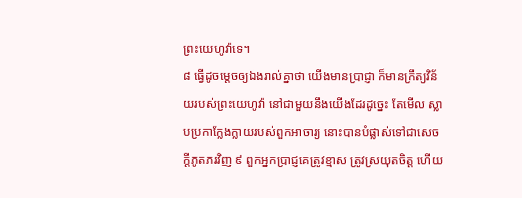ព្រះយេហូវ៉ាទេ។
៨ ធ្វើដូចម្តេចឲ្យឯងរាល់គ្នាថា យើងមានប្រាជ្ញា ក៏មានក្រឹត្យវិន័យរបស់ព្រះយេហូវ៉ា នៅជាមួយនឹងយើងដែរដូច្នេះ តែមើល ស្លាបប្រកាក្លែងក្លាយរបស់ពួកអាចារ្យ នោះបានបំផ្លាស់ទៅជាសេចក្តីភូតភរវិញ ៩ ពួកអ្នកប្រាជ្ញគេត្រូវខ្មាស ត្រូវស្រយុតចិត្ត ហើយ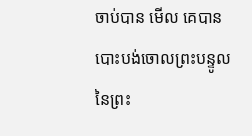ចាប់បាន មើល គេបានបោះបង់ចោលព្រះបន្ទូលនៃព្រះ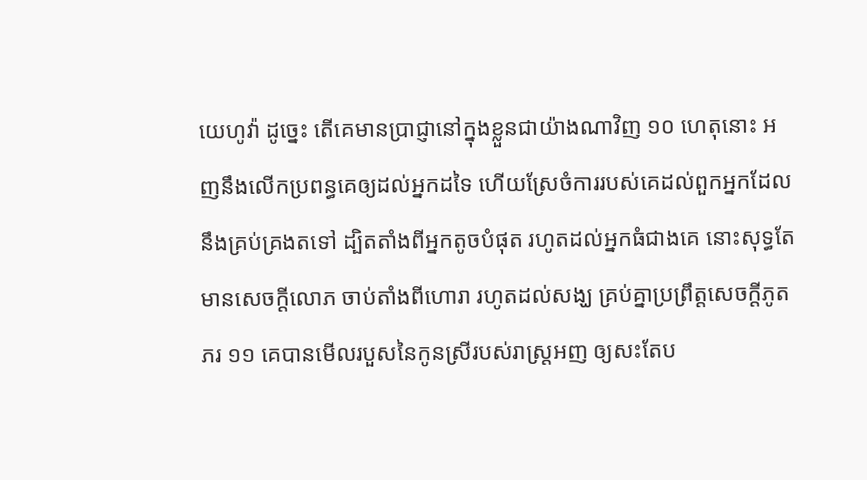យេហូវ៉ា ដូច្នេះ តើគេមានប្រាជ្ញានៅក្នុងខ្លួនជាយ៉ាងណាវិញ ១០ ហេតុនោះ អញនឹងលើកប្រពន្ធគេឲ្យដល់អ្នកដទៃ ហើយស្រែចំការរបស់គេដល់ពួកអ្នកដែលនឹងគ្រប់គ្រងតទៅ ដ្បិតតាំងពីអ្នកតូចបំផុត រហូតដល់អ្នកធំជាងគេ នោះសុទ្ធតែមានសេចក្តីលោភ ចាប់តាំងពីហោរា រហូតដល់សង្ឃ គ្រប់គ្នាប្រព្រឹត្តសេចក្តីភូតភរ ១១ គេបានមើលរបួសនៃកូនស្រីរបស់រាស្ត្រអញ ឲ្យសះតែប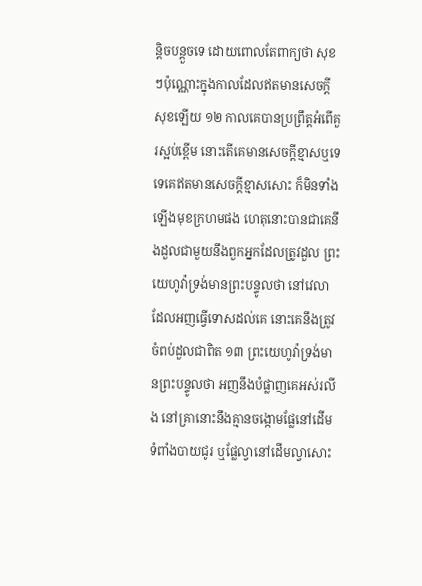ន្តិចបន្តួចទេ ដោយពោលតែពាក្យថា សុខៗប៉ុណ្ណោះក្នុងកាលដែលឥតមានសេចក្តីសុខឡើយ ១២ កាលគេបានប្រព្រឹត្តអំពើគួរស្អប់ខ្ពើម នោះតើគេមានសេចក្តីខ្មាសឬទេ ទេគេឥតមានសេចក្តីខ្មាសសោះ ក៏មិនទាំងឡើងមុខក្រហមផង ហេតុនោះបានជាគេនឹងដួលជាមួយនឹងពួកអ្នកដែលត្រូវដួល ព្រះយេហូវ៉ាទ្រង់មានព្រះបន្ទូលថា នៅវេលាដែលអញធ្វើទោសដល់គេ នោះគេនឹងត្រូវចំពប់ដួលជាពិត ១៣ ព្រះយេហូវ៉ាទ្រង់មានព្រះបន្ទូលថា អញនឹងបំផ្លាញគេអស់រលីង នៅគ្រានោះនឹងគ្មានចង្កោមផ្លែនៅដើមទំពាំងបាយជូរ ឬផ្លែល្វានៅដើមល្វាសោះ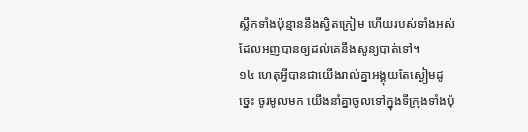ស្លឹកទាំងប៉ុន្មាននឹងស្វិតក្រៀម ហើយរបស់ទាំងអស់ដែលអញបានឲ្យដល់គេនឹងសូន្យបាត់ទៅ។
១៤ ហេតុអ្វីបានជាយើងរាល់គ្នាអង្គុយតែស្ងៀមដូច្នេះ ចូរមូលមក យើងនាំគ្នាចូលទៅក្នុងទីក្រុងទាំងប៉ុ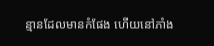ន្មានដែលមានកំផែង ហើយនៅភាំង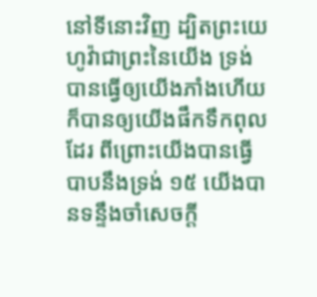នៅទីនោះវិញ ដ្បិតព្រះយេហូវ៉ាជាព្រះនៃយើង ទ្រង់បានធ្វើឲ្យយើងភាំងហើយ ក៏បានឲ្យយើងផឹកទឹកពុលដែរ ពីព្រោះយើងបានធ្វើបាបនឹងទ្រង់ ១៥ យើងបានទន្ទឹងចាំសេចក្តី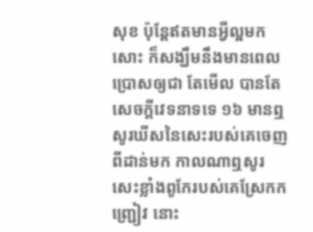សុខ ប៉ុន្តែឥតមានអ្វីល្អមកសោះ ក៏សង្ឃឹមនឹងមានពេលប្រោសឲ្យជា តែមើល បានតែសេចក្តីវេទនាទទេ ១៦ មានឮសូរឃីសនៃសេះរបស់គេចេញពីដាន់មក កាលណាឮសូរសេះខ្លាំងពូកែរបស់គេស្រែកកញ្ជ្រៀវ នោះ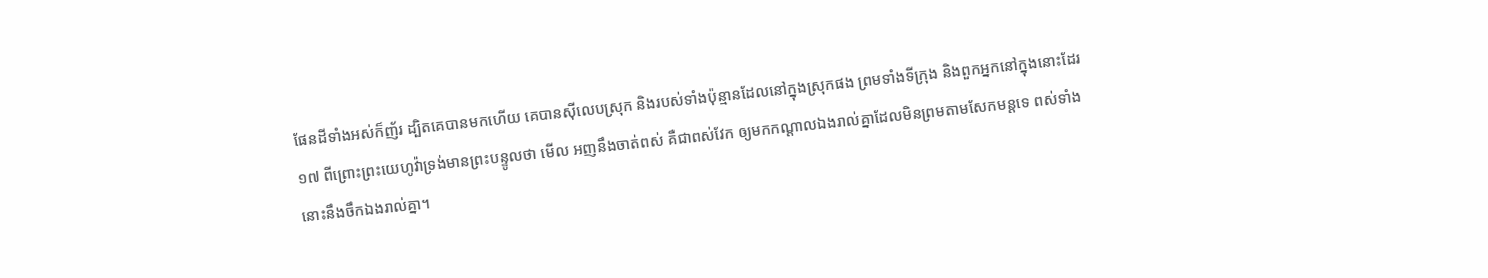ផែនដីទាំងអស់ក៏ញ័រ ដ្បិតគេបានមកហើយ គេបានស៊ីលេបស្រុក និងរបស់ទាំងប៉ុន្មានដែលនៅក្នុងស្រុកផង ព្រមទាំងទីក្រុង និងពួកអ្នកនៅក្នុងនោះដែរ ១៧ ពីព្រោះព្រះយេហូវ៉ាទ្រង់មានព្រះបន្ទូលថា មើល អញនឹងចាត់ពស់ គឺជាពស់វែក ឲ្យមកកណ្តាលឯងរាល់គ្នាដែលមិនព្រមតាមសែកមន្តទេ ពស់ទាំងនោះនឹងចឹកឯងរាល់គ្នា។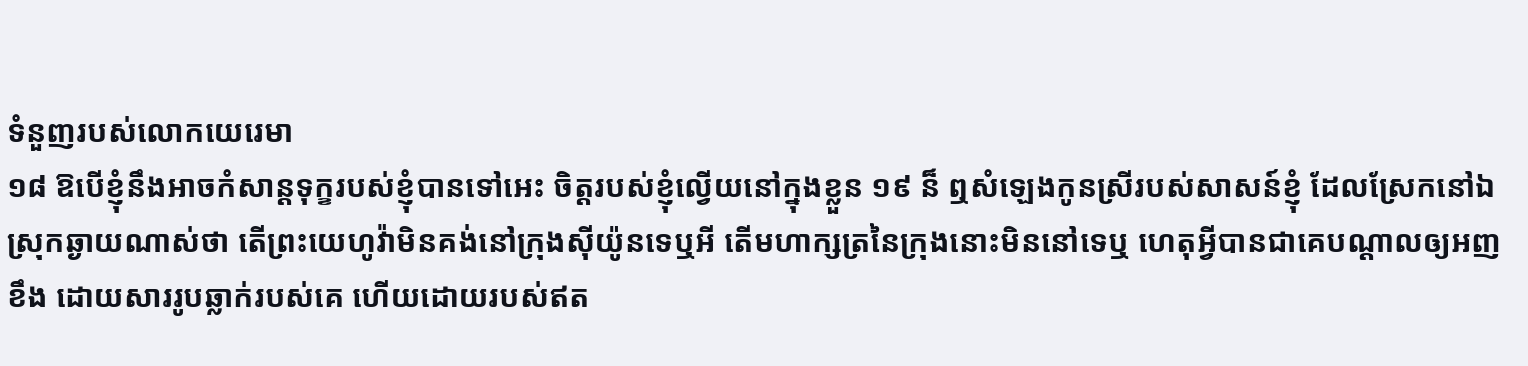ទំនួញរបស់លោកយេរេមា
១៨ ឱបើខ្ញុំនឹងអាចកំសាន្តទុក្ខរបស់ខ្ញុំបានទៅអេះ ចិត្តរបស់ខ្ញុំល្វើយនៅក្នុងខ្លួន ១៩ ន៏ ឮសំឡេងកូនស្រីរបស់សាសន៍ខ្ញុំ ដែលស្រែកនៅឯស្រុកឆ្ងាយណាស់ថា តើព្រះយេហូវ៉ាមិនគង់នៅក្រុងស៊ីយ៉ូនទេឬអី តើមហាក្សត្រនៃក្រុងនោះមិននៅទេឬ ហេតុអ្វីបានជាគេបណ្តាលឲ្យអញខឹង ដោយសាររូបឆ្លាក់របស់គេ ហើយដោយរបស់ឥត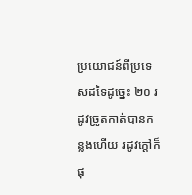ប្រយោជន៍ពីប្រទេសដទៃដូច្នេះ ២០ រដូវច្រូតកាត់បានកន្លងហើយ រដូវក្តៅក៏ផុ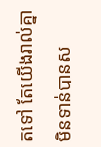តទៅ តែយើងរាល់គ្នាមិនទាន់បានស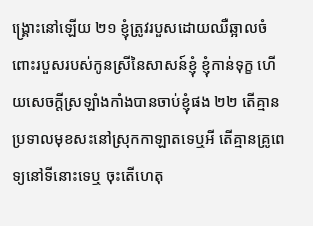ង្គ្រោះនៅឡើយ ២១ ខ្ញុំត្រូវរបួសដោយឈឺឆ្អាលចំពោះរបួសរបស់កូនស្រីនៃសាសន៍ខ្ញុំ ខ្ញុំកាន់ទុក្ខ ហើយសេចក្តីស្រឡាំងកាំងបានចាប់ខ្ញុំផង ២២ តើគ្មានប្រទាលមុខសះនៅស្រុកកាឡាតទេឬអី តើគ្មានគ្រូពេទ្យនៅទីនោះទេឬ ចុះតើហេតុ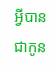អ្វីបានជាកូន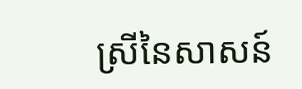ស្រីនៃសាសន៍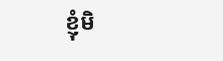ខ្ញុំមិ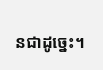នជាដូច្នេះ។